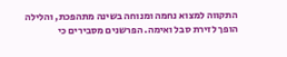התקווה למצוא נחמה ומנוחה בשינה מתהפכת, והלילה הופך לזירת סבל ואימה. הפרשנים מסבירים כי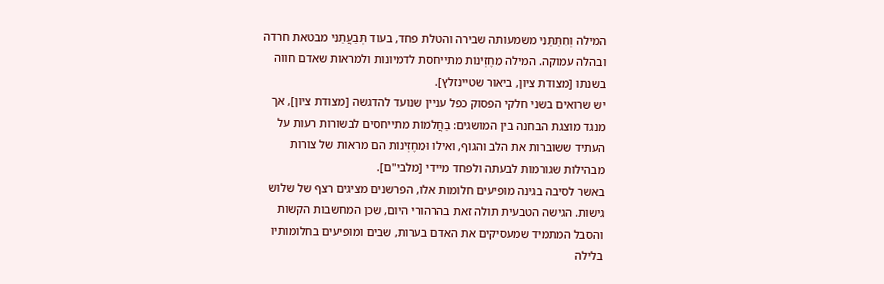המילה וְחִתַּתַּנִי משמעותה שבירה והטלת פחד, בעוד תְּבַעֲתַנִּי מבטאת חרדה ובהלה עמוקה. המילה מֵחֶזְיֹנוֹת מתייחסת לדמיונות ולמראות שאדם חווה בשנתו [מצודת ציון, ביאור שטיינזלץ].
יש שרואים בשני חלקי הפסוק כפל עניין שנועד להדגשה [מצודת ציון], אך מנגד מוצגת הבחנה בין המושגים: בַחֲלֹמוֹת מתייחסים לבשורות רעות על העתיד ששוברות את הלב והגוף, ואילו וּמֵחֶזְיֹנוֹת הם מראות של צורות מבהילות שגורמות לבעתה ולפחד מיידי [מלבי"ם].
באשר לסיבה בגינה מופיעים חלומות אלו, הפרשנים מציגים רצף של שלוש גישות. הגישה הטבעית תולה זאת בהרהורי היום, שכן המחשבות הקשות והסבל המתמיד שמעסיקים את האדם בערות, שבים ומופיעים בחלומותיו בלילה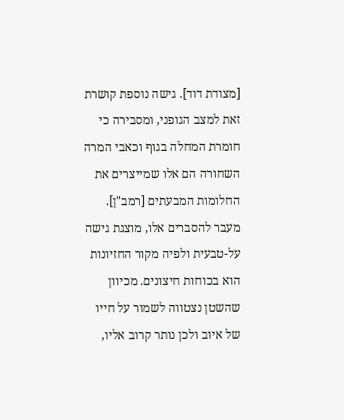[מצודת דוד]. גישה נוספת קושרת זאת למצב הגופני, ומסבירה כי חומרת המחלה בגוף וכאבי המרה השחורה הם אלו שמייצרים את החלומות המבעתים [רמב"ן]. מעבר להסברים אלו, מוצגת גישה על-טבעית ולפיה מקור החזיונות הוא בכוחות חיצונים. מכיוון שהשטן נצטווה לשמור על חייו של איוב ולכן נותר קרוב אליו,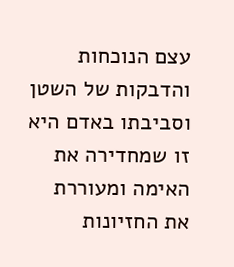עצם הנוכחות והדבקות של השטן וסביבתו באדם היא זו שמחדירה את האימה ומעוררת את החזיונות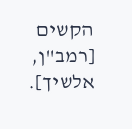הקשים [רמב"ן, אלשיך].